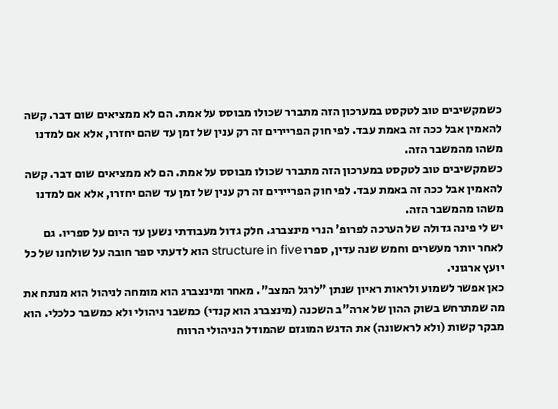כשמקשיבים טוב לטקסט במערכון הזה מתברר שכולו מבוסס על אמת. הם לא ממציאים שום דבר. קשה להאמין אבל ככה זה באמת עבד. לפי חוק הפריירים זה רק ענין של זמן עד שהם יחזרו, אלא אם למדנו משהו מהמשבר הזה.
כשמקשיבים טוב לטקסט במערכון הזה מתברר שכולו מבוסס על אמת. הם לא ממציאים שום דבר. קשה להאמין אבל ככה זה באמת עבד. לפי חוק הפריירים זה רק ענין של זמן עד שהם יחזרו, אלא אם למדנו משהו מהמשבר הזה.
יש לי פינה גדולה של הערכה לפרופ' הנרי מינצברג. חלק גדול מעבודתי נשען עד היום על ספריו. גם לאחר יותר מעשרים וחמש שנה עדין, ספרו structure in five הוא לדעתי ספר חובה על שולחנו של כל יועץ ארגוני.
כאן אפשר לשמוע ולראות ראיון שנתן "לרגל המצב". מאחר ומינצברג הוא מומחה לניהול הוא מנתח את מה שמתרחש בשוק ההון של ארה"ב השכנה (מינצברג הוא קנדי) כמשבר ניהולי ולא כמשבר כלכלי. הוא מבקר קשות (ולא לראשונה) את הדגש המוגזם שהמודל הניהולי הרווח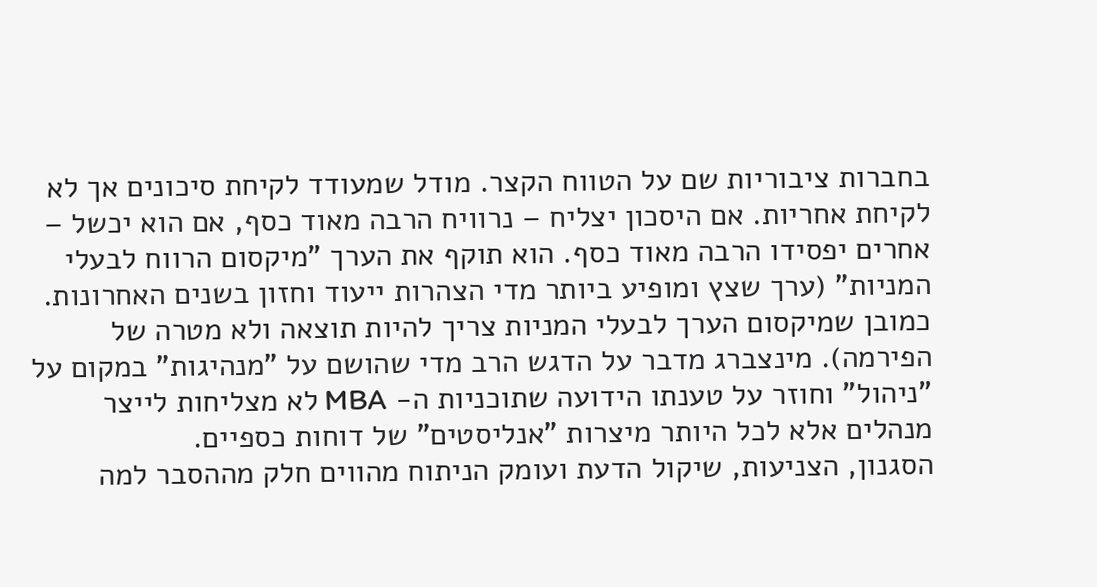בחברות ציבוריות שם על הטווח הקצר. מודל שמעודד לקיחת סיכונים אך לא לקיחת אחריות. אם היסכון יצליח – נרוויח הרבה מאוד כסף, אם הוא יכשל – אחרים יפסידו הרבה מאוד כסף. הוא תוקף את הערך "מיקסום הרווח לבעלי המניות" (ערך שצץ ומופיע ביותר מדי הצהרות ייעוד וחזון בשנים האחרונות. כמובן שמיקסום הערך לבעלי המניות צריך להיות תוצאה ולא מטרה של הפירמה). מינצברג מדבר על הדגש הרב מדי שהושם על "מנהיגות" במקום על "ניהול" וחוזר על טענתו הידועה שתוכניות ה- MBA לא מצליחות לייצר מנהלים אלא לכל היותר מיצרות "אנליסטים" של דוחות כספיים.
הסגנון, הצניעות, שיקול הדעת ועומק הניתוח מהווים חלק מההסבר למה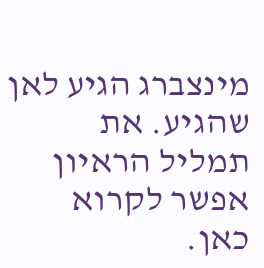מינצברג הגיע לאן שהגיע. את תמליל הראיון אפשר לקרוא כאן.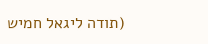(תודה ליגאל חמיש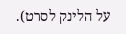על הלינק לסרט).